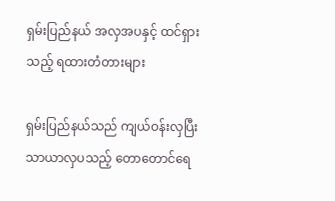ရှမ်းပြည်နယ် အလှအပနှင့် ထင်ရှားသည့် ရထားတံတားများ

ရှမ်းပြည်နယ်သည် ကျယ်ဝန်းလှပြီး သာယာလှပသည့် တောတောင်ရေ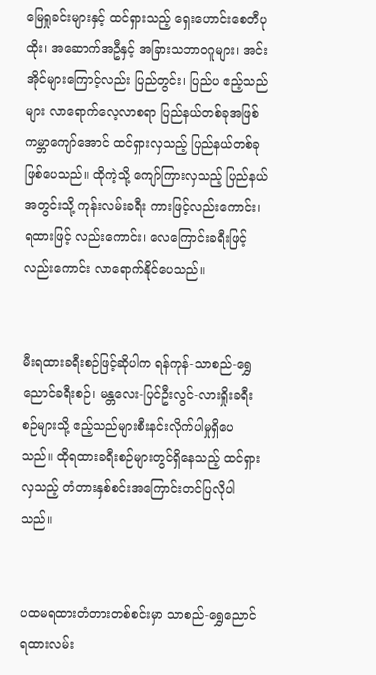မြေရှုခင်းများနှင့် ထင်ရှားသည့် ရှေးဟောင်းစေတီပုထိုး၊ အဆောက်အဦနှင့် အခြားသဘာဝဂူများ၊ အင်းအိုင်များကြောင့်လည်း ပြည်တွင်း၊ ပြည်ပ ဧည့်သည်များ လာရောက်လေ့လာစရာ ပြည်နယ်တစ်ခုအဖြစ် ကမ္ဘာကျော်အောင် ထင်ရှားလှသည့် ပြည်နယ်တစ်ခု ဖြစ်ပေသည်။ ထိုကဲ့သို့ ကျော်ကြားလှသည့် ပြည်နယ်အတွင်းသို့ ကုန်းလမ်းခရီး ကားဖြင့်လည်းကောင်း၊ ရထားဖြင့် လည်းကောင်း၊ လေကြောင်းခရီးဖြင့်လည်းကောင်း လာရောက်နိုင်ပေသည်။


မီးရထားခရီးစဉ်ဖြင့်ဆိုပါက ရန်ကုန်-သာစည်-ရွှေညောင်ခရီးစဉ်၊ မန္တလေး-ပြင်ဦးလွင်-လားရှိုးခရီးစဉ်များသို့ ဧည့်သည်များစီးနင်းလိုက်ပါမှုရှိပေသည်။ ထိုရထားခရီးစဉ်များတွင်ရှိနေသည့် ထင်ရှားလှသည့် တံတားနှစ်စင်းအကြောင်းတင်ပြလိုပါသည်။


ပထမရထားတံတားတစ်စင်းမှာ သာစည်-ရွှေညောင်ရထားလမ်း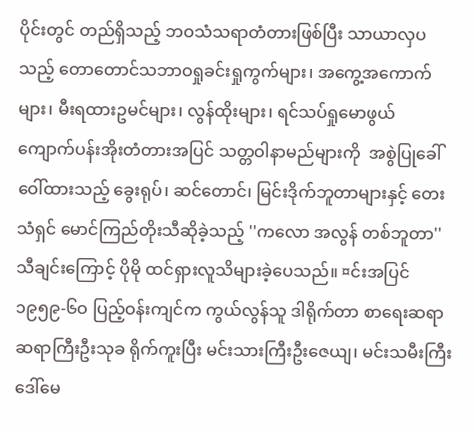ပိုင်းတွင် တည်ရှိသည့် ဘဝသံသရာတံတားဖြစ်ပြီး သာယာလှပသည့် တောတောင်သဘာဝရှုခင်းရှုကွက်များ၊ အကွေ့အကောက်များ၊ မီးရထားဥမင်များ၊ လွန်ထိုးများ၊ ရင်သပ်ရှုမောဖွယ် ကျောက်ပန်းအိုးတံတားအပြင် သတ္တဝါနာမည်များကို  အစွဲပြုခေါ်ဝေါ်ထားသည့် ခွေးရုပ်၊ ဆင်တောင်၊ မြင်းဒိုက်ဘူတာများနှင့် တေးသံရှင် မောင်ကြည်တိုးသီဆိုခဲ့သည့် ''ကလော အလွန် တစ်ဘူတာ''သီချင်းကြောင့် ပိုမို ထင်ရှားလူသိများခဲ့ပေသည်။ ¤င်းအပြင် ၁၉၅၉-၆ဝ ပြည့်ဝန်းကျင်က ကွယ်လွန်သူ ဒါရိုက်တာ စာရေးဆရာ ဆရာကြီးဦးသုခ ရိုက်ကူးပြီး မင်းသားကြီးဦးဇေယျ၊ မင်းသမီးကြီး ဒေါ်မေ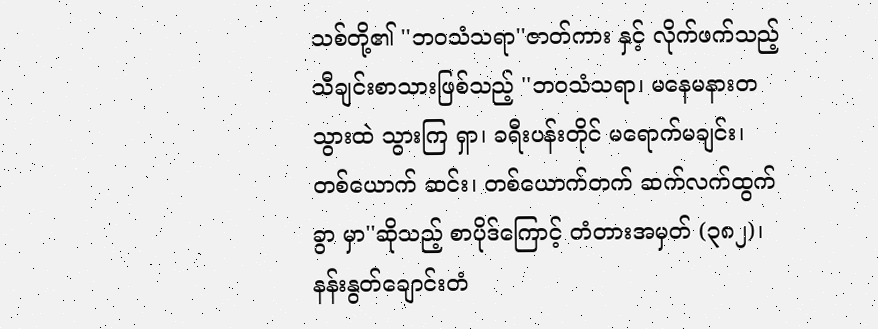သစ်တို့၏ ''ဘဝသံသရာ''ဇာတ်ကား နှင့် လိုက်ဖက်သည့် သီချင်းစာသားဖြစ်သည့် ''ဘဝသံသရာ၊ မနေမနားတသွားထဲ သွားကြ ရှာ၊ ခရီးပန်းတိုင် မရောက်မချင်း၊ တစ်ယောက် ဆင်း၊ တစ်ယောက်တက် ဆက်လက်ထွက်ခွာ မှာ''ဆိုသည့် စာပိုဒ်ကြောင့် တံတားအမှတ် (၃၈၂)၊ နန်းနွတ်ချောင်းတံ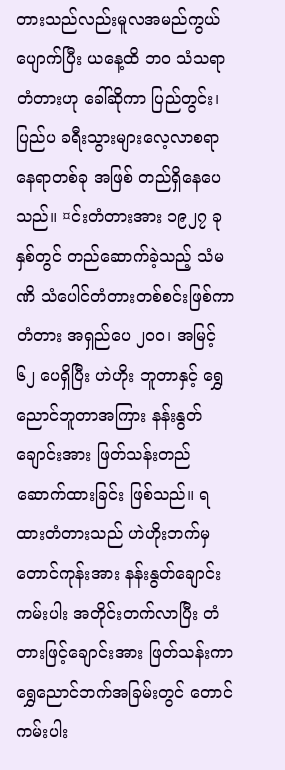တားသည်လည်းမူလအမည်ကွယ်ပျောက်ပြီး ယနေ့ထိ ဘဝ သံသရာတံတားဟု ခေါ်ဆိုကာ ပြည်တွင်း၊ ပြည်ပ ခရီးသွားများလေ့လာစရာ နေရာတစ်ခု အဖြစ် တည်ရှိနေပေသည်။ ¤င်းတံတားအား ၁၉၂၇ ခုနှစ်တွင် တည်ဆောက်ခဲ့သည့် သံမဏိ သံပေါင်တံတားတစ်စင်းဖြစ်ကာ တံတား အရှည်ပေ ၂ဝဝ၊ အမြင့် ၆၂ ပေရှိပြီး ဟဲဟိုး ဘူတာနှင့် ရွှေညောင်ဘူတာအကြား နန်းနွတ် ချောင်းအား ဖြတ်သန်းတည်ဆောက်ထားခြင်း ဖြစ်သည်။ ရထားတံတားသည် ဟဲဟိုးဘက်မှ တောင်ကုန်းအား နန်းနွတ်ချောင်းကမ်းပါး အတိုင်းတက်လာပြီး တံတားဖြင့်ချောင်းအား ဖြတ်သန်းကာ ရွှေညောင်ဘက်အခြမ်းတွင် တောင်ကမ်းပါး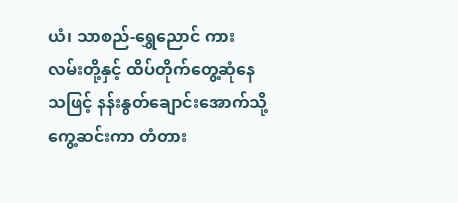ယံ၊ သာစည်-ရွှေညောင် ကား လမ်းတို့နှင့် ထိပ်တိုက်တွေ့ဆုံနေသဖြင့် နန်းနွတ်ချောင်းအောက်သို့ ကွေ့ဆင်းကာ တံတား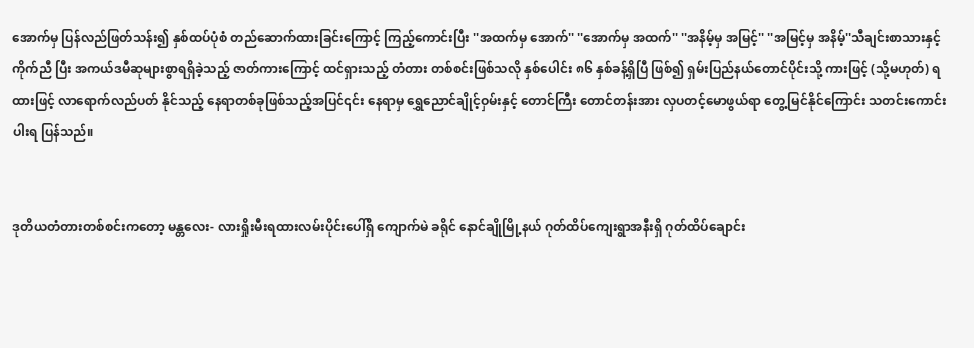အောက်မှ ပြန်လည်ဖြတ်သန်း၍ နှစ်ထပ်ပုံစံ တည်ဆောက်ထားခြင်းကြောင့် ကြည့်ကောင်းပြီး ''အထက်မှ အောက်'' ''အောက်မှ အထက်'' ''အနိမ့်မှ အမြင့်'' ''အမြင့်မှ အနိမ့်''သီချင်းစာသားနှင့် ကိုက်ညီ ပြီး အကယ်ဒမီဆုများစွာရရှိခဲ့သည့် ဇာတ်ကားကြောင့် ထင်ရှားသည့် တံတား တစ်စင်းဖြစ်သလို နှစ်ပေါင်း ၈၆ နှစ်ခန့်ရှိပြီ ဖြစ်၍ ရှမ်းပြည်နယ်တောင်ပိုင်းသို့ ကားဖြင့် (သို့မဟုတ်) ရထားဖြင့် လာရောက်လည်ပတ် နိုင်သည့် နေရာတစ်ခုဖြစ်သည့်အပြင်၎င်း နေရာမှ ရွှေညောင်ချိုင့်ဝှမ်းနှင့် တောင်ကြီး တောင်တန်းအား လှပတင့်မောဖွယ်ရာ တွေ့မြင်နိုင်ကြောင်း သတင်းကောင်းပါးရ ပြန်သည်။


ဒုတိယတံတားတစ်စင်းကတော့ မန္တလေး- လားရှိုးမီးရထားလမ်းပိုင်းပေါ်ရှိ ကျောက်မဲ ခရိုင် နောင်ချိုမြို့နယ် ဂုတ်ထိပ်ကျေးရွာအနီးရှိ ဂုတ်ထိပ်ချောင်း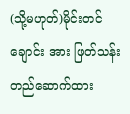(သို့မဟုတ်)မိုင်းတင်ချောင်း အား ဖြတ်သန်းတည်ဆောက်ထား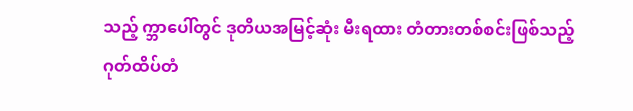သည့် က္ဘာပေါ်တွင် ဒုတိယအမြင့်ဆုံး မီးရထား တံတားတစ်စင်းဖြစ်သည့် ဂုတ်ထိပ်တံ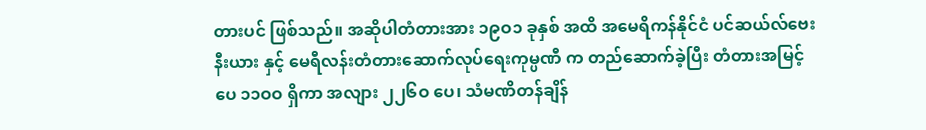တားပင် ဖြစ်သည်။ အဆိုပါတံတားအား ၁၉ဝ၁ ခုနှစ် အထိ အမေရိကန်နိုင်ငံ ပင်ဆယ်လ်ဗေးနီးယား နှင့် မေရီလန်းတံတားဆောက်လုပ်ရေးကုမ္ပဏီ က တည်ဆောက်ခဲ့ပြီး တံတားအမြင့်ပေ ၁၁ဝဝ ရှိကာ အလျား ၂၂၆ဝ ပေ၊ သံမဏိတန်ချိန်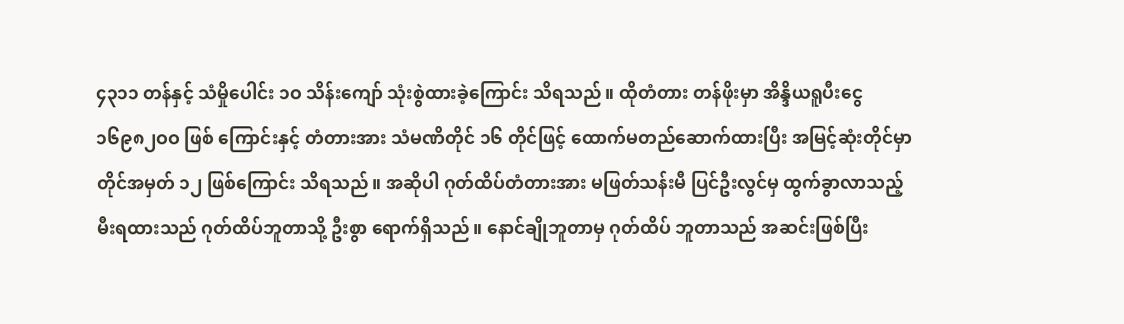၄၃၁၁ တန်နှင့် သံမှိုပေါင်း ၁ဝ သိန်းကျော် သုံးစွဲထားခဲ့ကြောင်း သိရသည်။ ထိုတံတား တန်ဖိုးမှာ အိန္ဒိယရူပီးငွေ ၁၆၉၈၂ဝဝ ဖြစ် ကြောင်းနှင့် တံတားအား သံမဏိတိုင် ၁၆ တိုင်ဖြင့် ထောက်မတည်ဆောက်ထားပြီး အမြင့်ဆုံးတိုင်မှာ တိုင်အမှတ် ၁၂ ဖြစ်ကြောင်း သိရသည်။ အဆိုပါ ဂုတ်ထိပ်တံတားအား မဖြတ်သန်းမီ ပြင်ဦးလွင်မှ ထွက်ခွာလာသည့် မီးရထားသည် ဂုတ်ထိပ်ဘူတာသို့ ဦးစွာ ရောက်ရှိသည်။ နောင်ချိုဘူတာမှ ဂုတ်ထိပ် ဘူတာသည် အဆင်းဖြစ်ပြီး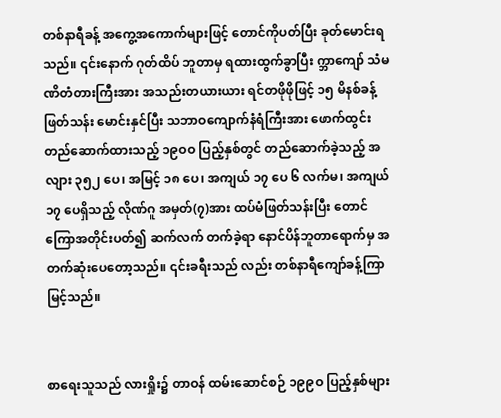တစ်နာရီခန့် အကွေ့အကောက်များဖြင့် တောင်ကိုပတ်ပြီး ခုတ်မောင်းရသည်။ ၎င်းနောက် ဂုတ်ထိပ် ဘူတာမှ ရထားထွက်ခွာပြီး က္ဘာကျော် သံမဏိတံတားကြီးအား အသည်းတယားယား ရင်တဖိုဖိုဖြင့် ၁၅ မိနစ်ခန့် ဖြတ်သန်း မောင်းနှင်ပြီး သဘာဝကျောက်နံရံကြီးအား ဖောက်ထွင်းတည်ဆောက်ထားသည့် ၁၉ဝဝ ပြည့်နှစ်တွင် တည်ဆောက်ခဲ့သည့် အလျား ၃၅၂ ပေ၊ အမြင့် ၁၈ ပေ၊ အကျယ် ၁၇ ပေ ၆ လက်မ၊ အကျယ် ၁၇ ပေရှိသည့် လိုဏ်ဂူ အမှတ်(၇)အား ထပ်မံဖြတ်သန်းပြီး တောင်ကြောအတိုင်းပတ်၍ ဆက်လက် တက်ခဲ့ရာ နောင်ပိန်ဘူတာရောက်မှ အတက်ဆုံးပေတော့သည်။ ၎င်းခရီးသည် လည်း တစ်နာရီကျော်ခန့်ကြာမြင့်သည်။


စာရေးသူသည် လားရှိုး၌ တာဝန် ထမ်းဆောင်စဉ် ၁၉၉ဝ ပြည့်နှစ်များ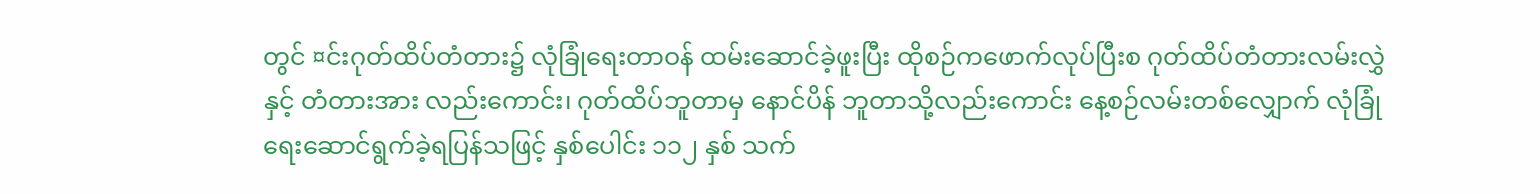တွင် ¤င်းဂုတ်ထိပ်တံတား၌ လုံခြုံရေးတာဝန် ထမ်းဆောင်ခဲ့ဖူးပြီး ထိုစဉ်ကဖောက်လုပ်ပြီးစ ဂုတ်ထိပ်တံတားလမ်းလွှဲနှင့် တံတားအား လည်းကောင်း၊ ဂုတ်ထိပ်ဘူတာမှ နောင်ပိန် ဘူတာသို့လည်းကောင်း နေ့စဉ်လမ်းတစ်လျှောက် လုံခြုံရေးဆောင်ရွက်ခဲ့ရပြန်သဖြင့် နှစ်ပေါင်း ၁၁၂ နှစ် သက်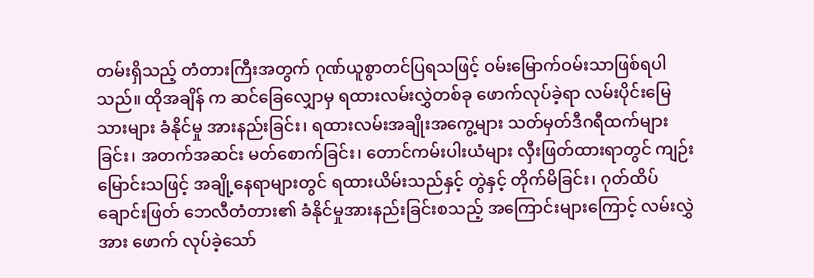တမ်းရှိသည့် တံတားကြီးအတွက် ဂုဏ်ယူစွာတင်ပြရသဖြင့် ဝမ်းမြောက်ဝမ်းသာဖြစ်ရပါသည်။ ထိုအချိန် က ဆင်ခြေလျှောမှ ရထားလမ်းလွှဲတစ်ခု ဖောက်လုပ်ခဲ့ရာ လမ်းပိုင်းမြေသားများ ခံနိုင်မှု အားနည်းခြင်း၊ ရထားလမ်းအချိုးအကွေ့များ သတ်မှတ်ဒီဂရီထက်များခြင်း၊ အတက်အဆင်း မတ်စောက်ခြင်း၊ တောင်ကမ်းပါးယံများ လှီးဖြတ်ထားရာတွင် ကျဉ်းမြောင်းသဖြင့် အချို့နေရာများတွင် ရထားယိမ်းသည်နှင့် တွဲနှင့် တိုက်မိခြင်း၊ ဂုတ်ထိပ်ချောင်းဖြတ် ဘေလီတံတား၏ ခံနိုင်မှုအားနည်းခြင်းစသည့် အကြောင်းများကြောင့် လမ်းလွှဲအား ဖောက် လုပ်ခဲ့သော်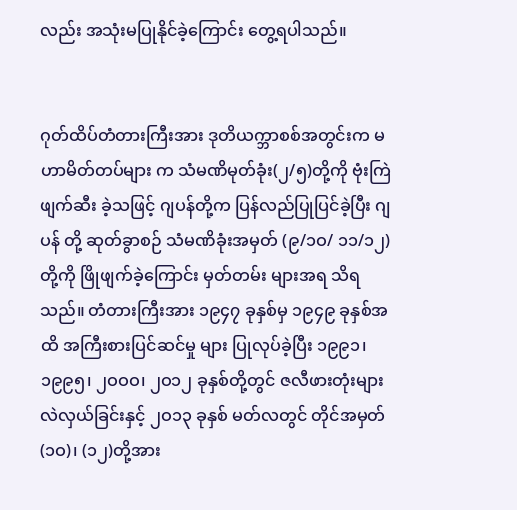လည်း အသုံးမပြုနိုင်ခဲ့ကြောင်း တွေ့ရပါသည်။


ဂုတ်ထိပ်တံတားကြီးအား ဒုတိယက္ဘာစစ်အတွင်းက မဟာမိတ်တပ်များ က သံမဏိမုတ်ခုံး(၂/၅)တို့ကို ဗုံးကြဲဖျက်ဆီး ခဲ့သဖြင့် ဂျပန်တို့က ပြန်လည်ပြုပြင်ခဲ့ပြီး ဂျပန် တို့ ဆုတ်ခွာစဉ် သံမဏိခုံးအမှတ် (၉/၁ဝ/ ၁၁/၁၂)တို့ကို ဖြိုဖျက်ခဲ့ကြောင်း မှတ်တမ်း များအရ သိရသည်။ တံတားကြီးအား ၁၉၄၇ ခုနှစ်မှ ၁၉၄၉ ခုနှစ်အထိ အကြီးစားပြင်ဆင်မှု များ ပြုလုပ်ခဲ့ပြီး ၁၉၉၁၊ ၁၉၉၅၊ ၂ဝဝဝ၊ ၂ဝ၁၂ ခုနှစ်တို့တွင် ဇလီဖားတုံးများလဲလှယ်ခြင်းနှင့် ၂ဝ၁၃ ခုနှစ် မတ်လတွင် တိုင်အမှတ်(၁ဝ)၊ (၁၂)တို့အား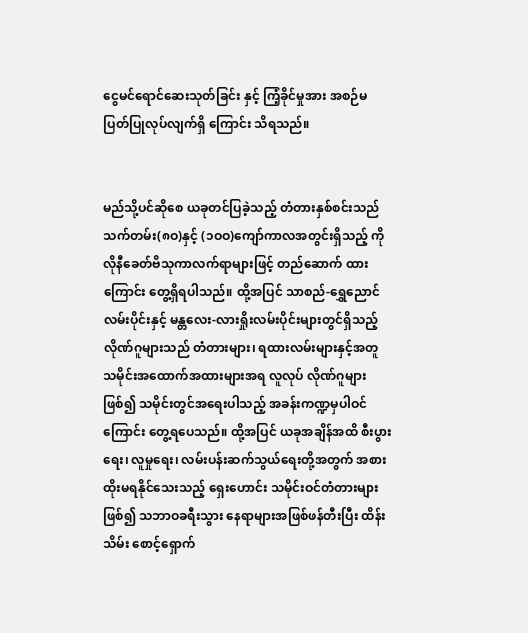ငွေမင်ရောင်ဆေးသုတ်ခြင်း နှင့် ကြံ့ခိုင်မှုအား အစဉ်မပြတ်ပြုလုပ်လျက်ရှိ ကြောင်း သိရသည်။


မည်သို့ပင်ဆိုစေ ယခုတင်ပြခဲ့သည့် တံတားနှစ်စင်းသည် သက်တမ်း(၈ဝ)နှင့် (၁ဝဝ)ကျော်ကာလအတွင်းရှိသည့် ကိုလိုနီခေတ်ဗိသုကာလက်ရာများဖြင့် တည်ဆောက် ထားကြောင်း တွေ့ရှိရပါသည်။ ထို့အပြင် သာစည်-ရွှေညောင်လမ်းပိုင်းနှင့် မန္တလေး-လားရှိုးလမ်းပိုင်းများတွင်ရှိသည့် လိုဏ်ဂူများသည် တံတားများ၊ ရထားလမ်းများနှင့်အတူ သမိုင်းအထောက်အထားများအရ လူလုပ် လိုဏ်ဂူများဖြစ်၍ သမိုင်းတွင်အရေးပါသည့် အခန်းကဏ္ဍမှပါဝင်ကြောင်း တွေ့ရပေသည်။ ထို့အပြင် ယခုအချိန်အထိ စီးပွားရေး၊ လူမှုရေး၊ လမ်းပန်းဆက်သွယ်ရေးတို့အတွက် အစားထိုးမရနိုင်သေးသည့် ရှေးဟောင်း သမိုင်းဝင်တံတားများဖြစ်၍ သဘာဝခရီးသွား နေရာများအဖြစ်ဖန်တီးပြီး ထိန်းသိမ်း စောင့်ရှောက်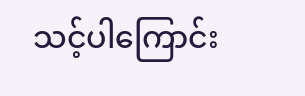သင့်ပါကြောင်း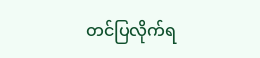တင်ပြလိုက်ရ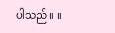ပါသည်။ ။